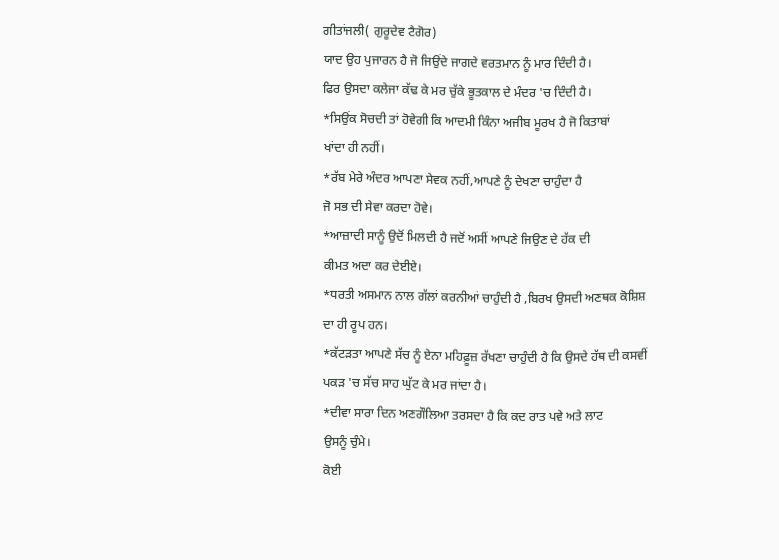ਗੀਤਾਂਜਲੀ( ਗੁਰੂਦੇਵ ਟੈਗੋਰ)
ਯਾਦ ਉਹ ਪੁਜਾਰਨ ਹੈ ਜੋ ਜਿਉਂਦੇ ਜਾਗਦੇ ਵਰਤਮਾਨ ਨੂੰ ਮਾਰ ਦਿੰਦੀ ਹੈ।
ਫਿਰ ਉਸਦਾ ਕਲੇਜਾ ਕੱਢ ਕੇ ਮਰ ਚੁੱਕੇ ਭੂਤਕਾਲ ਦੇ ਮੰਦਰ 'ਚ ਦਿੰਦੀ ਹੈ।
*ਸਿਉਂਕ ਸੋਚਦੀ ਤਾਂ ਹੋਵੇਗੀ ਕਿ ਆਦਮੀ ਕਿੰਨਾ ਅਜੀਬ ਮੂਰਖ ਹੈ ਜੋ ਕਿਤਾਬਾਂ
ਖਾਂਦਾ ਹੀ ਨਹੀਂ।
*ਰੱਬ ਮੇਰੇ ਅੰਦਰ ਆਪਣਾ ਸੇਵਕ ਨਹੀਂ,ਆਪਣੇ ਨੂੰ ਦੇਖਣਾ ਚਾਹੁੰਦਾ ਹੈ
ਜੋ ਸਭ ਦੀ ਸੇਵਾ ਕਰਦਾ ਹੋਵੇ।
*ਆਜ਼ਾਦੀ ਸਾਨੂੰ ਉਦੋਂ ਮਿਲਦੀ ਹੈ ਜਦੋਂ ਅਸੀਂ ਆਪਣੇ ਜਿਉਣ ਦੇ ਹੱਕ ਦੀ
ਕੀਮਤ ਅਦਾ ਕਰ ਦੇਈਏ।
*ਧਰਤੀ ਅਸਮਾਨ ਨਾਲ ਗੱਲਾਂ ਕਰਨੀਆਂ ਚਾਹੁੰਦੀ ਹੈ ,ਬਿਰਖ ਉਸਦੀ ਅਣਥਕ ਕੋਸ਼ਿਸ਼
ਦਾ ਹੀ ਰੂਪ ਹਨ।
*ਕੱਟੜਤਾ ਆਪਣੇ ਸੱਚ ਨੂੰ ਏਨਾ ਮਹਿਫ਼ੂਜ਼ ਰੱਖਣਾ ਚਾਹੁੰਦੀ ਹੈ ਕਿ ਉਸਦੇ ਹੱਥ ਦੀ ਕਸਵੀਂ
ਪਕੜ 'ਚ ਸੱਚ ਸਾਹ ਘੁੱਟ ਕੇ ਮਰ ਜਾਂਦਾ ਹੈ।
*ਦੀਵਾ ਸਾਰਾ ਦਿਨ ਅਣਗੌਲਿਆ ਤਰਸਦਾ ਹੈ ਕਿ ਕਦ ਰਾਤ ਪਵੇ ਅਤੇ ਲਾਟ
ਉਸਨੂੰ ਚੁੰਮੇ।
ਕੋਈ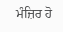ਮੰਜ਼ਿਰ ਹੋ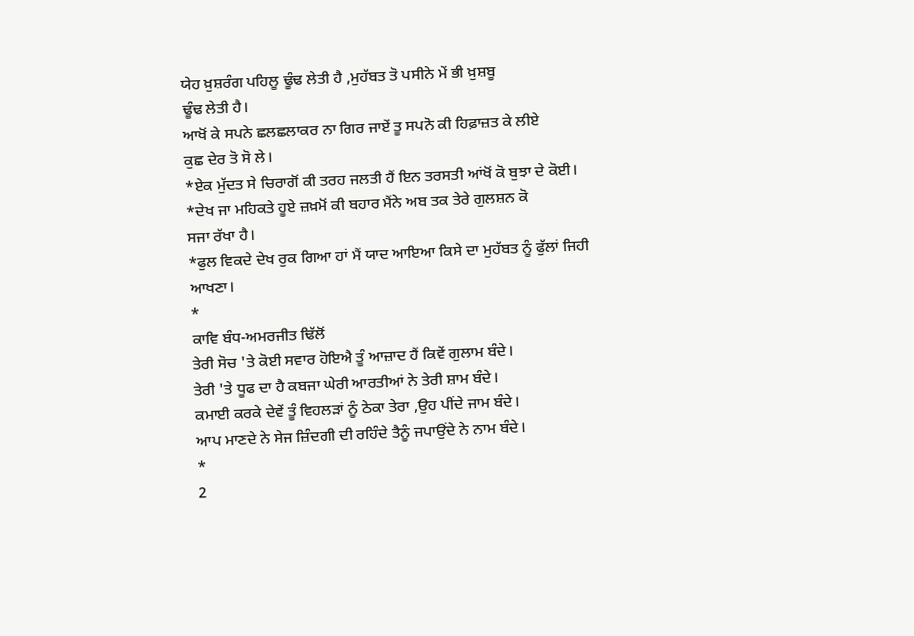ਯੇਹ ਖ਼ੁਸ਼ਰੰਗ ਪਹਿਲੂ ਢੂੰਢ ਲੇਤੀ ਹੈ ,ਮੁਹੱਬਤ ਤੋ ਪਸੀਨੇ ਮੇਂ ਭੀ ਖ਼ੁਸ਼ਬੂ
ਢੂੰਢ ਲੇਤੀ ਹੈ।
ਆਖੋਂ ਕੇ ਸਪਨੇ ਛਲਛਲਾਕਰ ਨਾ ਗਿਰ ਜਾਏਂ ਤੂ ਸਪਨੋ ਕੀ ਹਿਫ਼ਾਜ਼ਤ ਕੇ ਲੀਏ
ਕੁਛ ਦੇਰ ਤੋ ਸੋ ਲੇ।
*ਏਕ ਮੁੱਦਤ ਸੇ ਚਿਰਾਗੋਂ ਕੀ ਤਰਹ ਜਲਤੀ ਹੈਂ ਇਨ ਤਰਸਤੀ ਆਂਖੋਂ ਕੋ ਬੁਝਾ ਦੇ ਕੋਈ।
*ਦੇਖ ਜਾ ਮਹਿਕਤੇ ਹੂਏ ਜ਼ਖ਼ਮੋਂ ਕੀ ਬਹਾਰ ਮੈਂਨੇ ਅਬ ਤਕ ਤੇਰੇ ਗੁਲਸ਼ਨ ਕੋ
ਸਜਾ ਰੱਖਾ ਹੈ।
*ਫੁਲ ਵਿਕਦੇ ਦੇਖ ਰੁਕ ਗਿਆ ਹਾਂ ਮੈਂ ਯਾਦ ਆਇਆ ਕਿਸੇ ਦਾ ਮੁਹੱਬਤ ਨੂੰ ਫੁੱਲਾਂ ਜਿਹੀ
ਆਖਣਾ।
*
ਕਾਵਿ ਬੰਧ-ਅਮਰਜੀਤ ਢਿੱਲੋਂ
ਤੇਰੀ ਸੋਚ 'ਤੇ ਕੋਈ ਸਵਾਰ ਹੋਇਐ ਤੂੰ ਆਜ਼ਾਦ ਹੈਂ ਕਿਵੇਂ ਗੁਲਾਮ ਬੰਦੇ।
ਤੇਰੀ 'ਤੇ ਧੂਫ ਦਾ ਹੈ ਕਬਜਾ ਘੇਰੀ ਆਰਤੀਆਂ ਨੇ ਤੇਰੀ ਸ਼ਾਮ ਬੰਦੇ।
ਕਮਾਈ ਕਰਕੇ ਦੇਵੇਂ ਤੂੰ ਵਿਹਲੜਾਂ ਨੂੰ ਠੇਕਾ ਤੇਰਾ ,ਉਹ ਪੀਂਦੇ ਜਾਮ ਬੰਦੇ।
ਆਪ ਮਾਣਦੇ ਨੇ ਸੇਜ ਜ਼ਿੰਦਗੀ ਦੀ ਰਹਿੰਦੇ ਤੈਨੂੰ ਜਪਾਉਂਦੇ ਨੇ ਨਾਮ ਬੰਦੇ।
*
2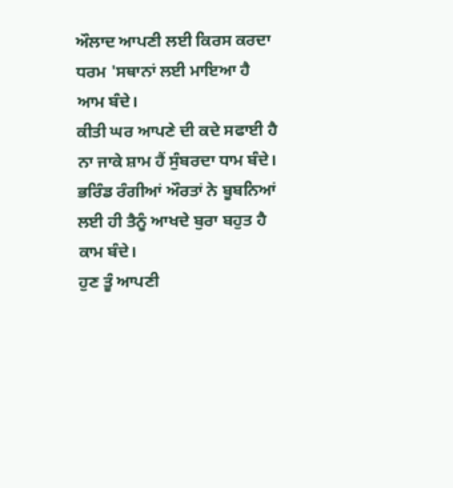ਔਲਾਦ ਆਪਣੀ ਲਈ ਕਿਰਸ ਕਰਦਾ ਧਰਮ 'ਸਥਾਨਾਂ ਲਈ ਮਾਇਆ ਹੈ ਆਮ ਬੰਦੇ।
ਕੀਤੀ ਘਰ ਆਪਣੇ ਦੀ ਕਦੇ ਸਫਾਈ ਹੈ ਨਾ ਜਾਕੇ ਸ਼ਾਮ ਹੈਂ ਸੁੰਬਰਦਾ ਧਾਮ ਬੰਦੇ।
ਭਰਿੰਡ ਰੰਗੀਆਂ ਔਰਤਾਂ ਨੇ ਬੂਬਨਿਆਂ ਲਈ ਹੀ ਤੈਨੂੰ ਆਖਦੇ ਬੁਰਾ ਬਹੁਤ ਹੈ ਕਾਮ ਬੰਦੇ।
ਹੁਣ ਤੂੰ ਆਪਣੀ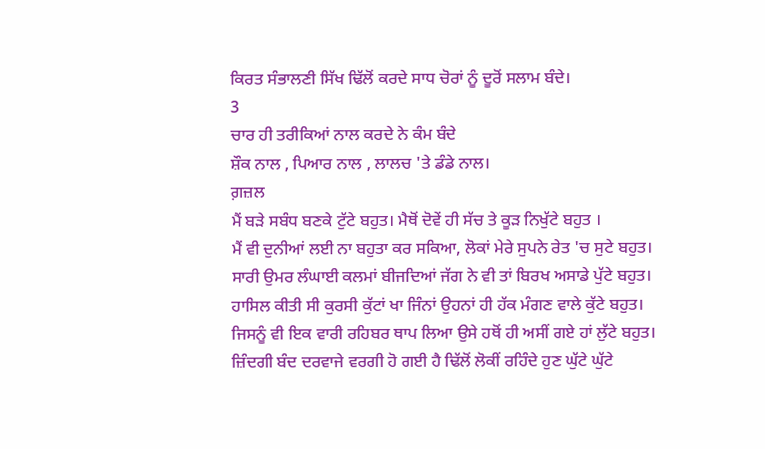ਕਿਰਤ ਸੰਭਾਲਣੀ ਸਿੱਖ ਢਿੱਲੋਂ ਕਰਦੇ ਸਾਧ ਚੋਰਾਂ ਨੂੰ ਦੂਰੋਂ ਸਲਾਮ ਬੰਦੇ।
3
ਚਾਰ ਹੀ ਤਰੀਕਿਆਂ ਨਾਲ ਕਰਦੇ ਨੇ ਕੰਮ ਬੰਦੇ
ਸ਼ੌਕ ਨਾਲ , ਪਿਆਰ ਨਾਲ , ਲਾਲਚ 'ਤੇ ਡੰਡੇ ਨਾਲ।
ਗ਼ਜ਼ਲ
ਮੈਂ ਬੜੇ ਸਬੰਧ ਬਣਕੇ ਟੁੱਟੇ ਬਹੁਤ। ਮੈਥੋਂ ਦੋਵੇਂ ਹੀ ਸੱਚ ਤੇ ਕੂੜ ਨਿਖੁੱਟੇ ਬਹੁਤ ।
ਮੈਂ ਵੀ ਦੁਨੀਆਂ ਲਈ ਨਾ ਬਹੁਤਾ ਕਰ ਸਕਿਆ, ਲੋਕਾਂ ਮੇਰੇ ਸੁਪਨੇ ਰੇਤ 'ਚ ਸੁਟੇ ਬਹੁਤ।
ਸਾਰੀ ਉਮਰ ਲੰਘਾਈ ਕਲਮਾਂ ਬੀਜਦਿਆਂ ਜੱਗ ਨੇ ਵੀ ਤਾਂ ਬਿਰਖ ਅਸਾਡੇ ਪੁੱਟੇ ਬਹੁਤ।
ਹਾਸਿਲ ਕੀਤੀ ਸੀ ਕੁਰਸੀ ਕੁੱਟਾਂ ਖਾ ਜਿੰਨਾਂ ਉਹਨਾਂ ਹੀ ਹੱਕ ਮੰਗਣ ਵਾਲੇ ਕੁੱਟੇ ਬਹੁਤ।
ਜਿਸਨੂੰ ਵੀ ਇਕ ਵਾਰੀ ਰਹਿਬਰ ਥਾਪ ਲਿਆ ਉਸੇ ਹਥੋਂ ਹੀ ਅਸੀਂ ਗਏ ਹਾਂ ਲੁੱਟੇ ਬਹੁਤ।
ਜ਼ਿੰਦਗੀ ਬੰਦ ਦਰਵਾਜੇ ਵਰਗੀ ਹੋ ਗਈ ਹੈ ਢਿੱਲੋਂ ਲੋਕੀਂ ਰਹਿੰਦੇ ਹੁਣ ਘੁੱਟੇ ਘੁੱਟੇ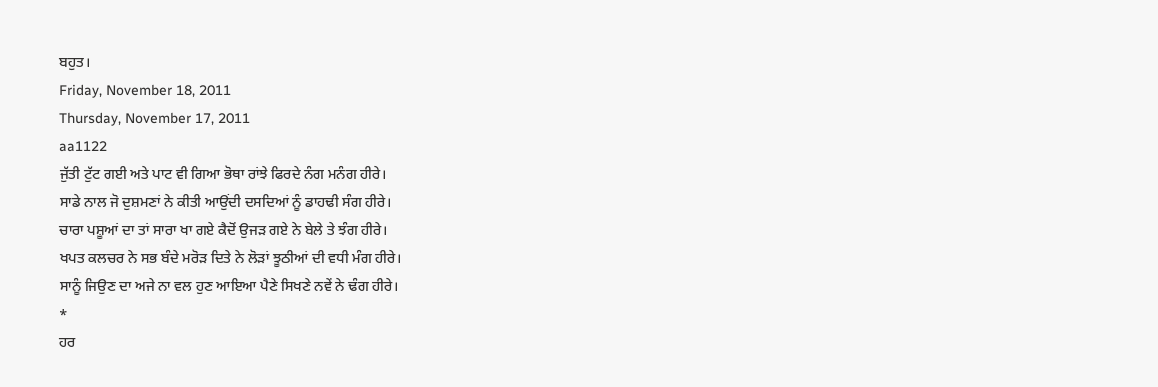ਬਹੁਤ।
Friday, November 18, 2011
Thursday, November 17, 2011
aa1122
ਜੁੱਤੀ ਟੁੱਟ ਗਈ ਅਤੇ ਪਾਟ ਵੀ ਗਿਆ ਭੋਥਾ ਰਾਂਝੇ ਫਿਰਦੇ ਨੰਗ ਮਨੰਗ ਹੀਰੇ।
ਸਾਡੇ ਨਾਲ ਜੋ ਦੁਸ਼ਮਣਾਂ ਨੇ ਕੀਤੀ ਆਉਂਦੀ ਦਸਦਿਆਂ ਨੂੰ ਡਾਹਢੀ ਸੰਗ ਹੀਰੇ।
ਚਾਰਾ ਪਸ਼ੂਆਂ ਦਾ ਤਾਂ ਸਾਰਾ ਖਾ ਗਏ ਕੈਦੋਂ ਉਜੜ ਗਏ ਨੇ ਬੇਲੇ ਤੇ ਝੰਗ ਹੀਰੇ।
ਖਪਤ ਕਲਚਰ ਨੇ ਸਭ ਬੰਦੇ ਮਰੋੜ ਦਿਤੇ ਨੇ ਲੋੜਾਂ ਝੂਠੀਆਂ ਦੀ ਵਧੀ ਮੰਗ ਹੀਰੇ।
ਸਾਨੂੰ ਜਿਉਣ ਦਾ ਅਜੇ ਨਾ ਵਲ ਹੁਣ ਆਇਆ ਪੈਣੇ ਸਿਖਣੇ ਨਵੇਂ ਨੇ ਢੰਗ ਹੀਰੇ।
*
ਹਰ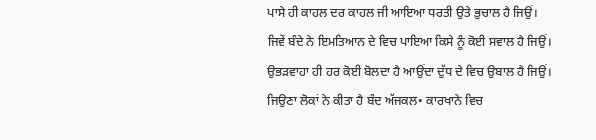ਪਾਸੇ ਹੀ ਕਾਹਲ ਦਰ ਕਾਹਲ ਜੀ ਆਇਆ ਧਰਤੀ ਉਤੇ ਭੁਚਾਲ ਹੈ ਜਿਉਂ।
ਜਿਵੇਂ ਬੰਦੇ ਨੇ ਇਮਤਿਆਨ ਦੇ ਵਿਚ ਪਾਇਆ ਕਿਸੇ ਨੂੰ ਕੋਈ ਸਵਾਲ ਹੈ ਜਿਉਂ।
ਉਭੜਵਾਹਾ ਹੀ ਹਰ ਕੋਈ ਬੋਲਦਾ ਹੈ ਆਉਂਦਾ ਦੁੱਧ ਦੇ ਵਿਚ ਉਬਾਲ ਹੈ ਜਿਉਂ।
ਜਿਉਣਾ ਲੋਕਾਂ ਨੇ ਕੀਤਾ ਹੈ ਬੰਦ ਅੱਜਕਲ• ਕਾਰਖਾਨੇ ਵਿਚ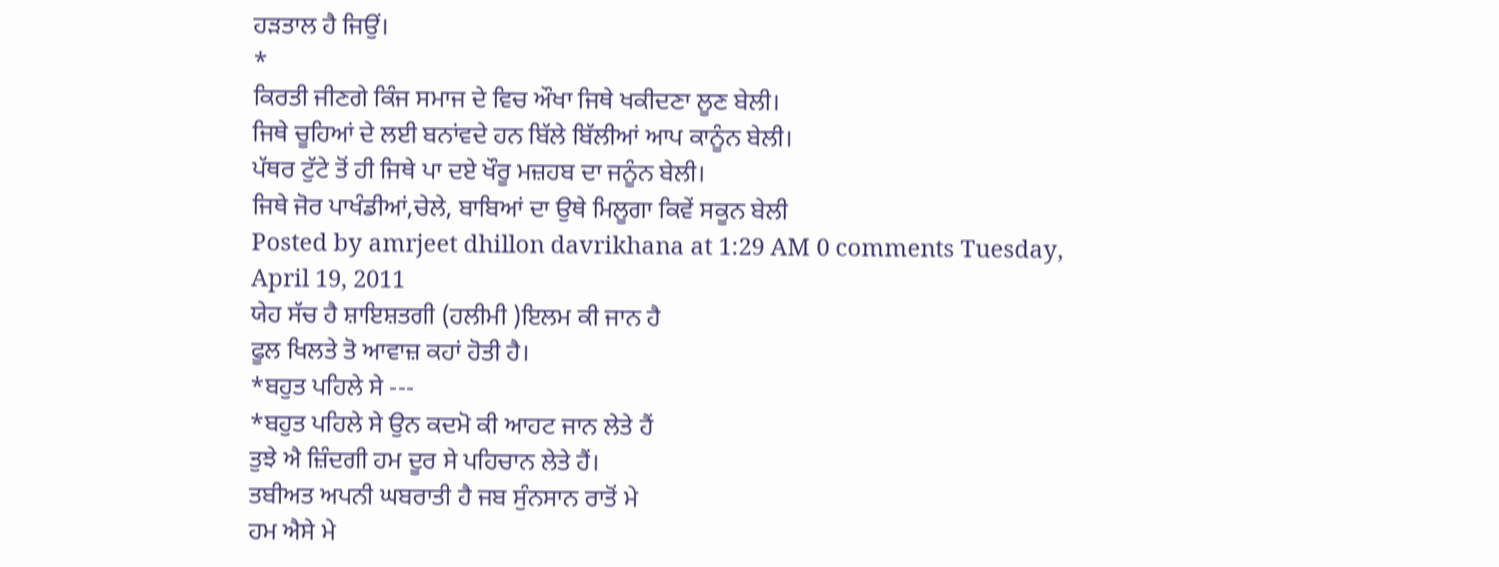ਹੜਤਾਲ ਹੈ ਜਿਉਂ।
*
ਕਿਰਤੀ ਜੀਣਗੇ ਕਿੰਜ ਸਮਾਜ ਦੇ ਵਿਚ ਔਖਾ ਜਿਥੇ ਖਕੀਦਣਾ ਲੂਣ ਬੇਲੀ।
ਜਿਥੇ ਚੂਹਿਆਂ ਦੇ ਲਈ ਬਨਾਂਵਦੇ ਹਨ ਬਿੱਲੇ ਬਿੱਲੀਆਂ ਆਪ ਕਾਨੂੰਨ ਬੇਲੀ।
ਪੱਥਰ ਟੁੱਟੇ ਤੋਂ ਹੀ ਜਿਥੇ ਪਾ ਦਏ ਖੌਰੂ ਮਜ਼ਹਬ ਦਾ ਜਨੂੰਨ ਬੇਲੀ।
ਜਿਥੇ ਜੋਰ ਪਾਖੰਡੀਆਂ,ਚੇਲੇ, ਬਾਬਿਆਂ ਦਾ ਉਥੇ ਮਿਲੂਗਾ ਕਿਵੇਂ ਸਕੂਨ ਬੇਲੀ
Posted by amrjeet dhillon davrikhana at 1:29 AM 0 comments Tuesday, April 19, 2011
ਯੇਹ ਸੱਚ ਹੈ ਸ਼ਾਇਸ਼ਤਗੀ (ਹਲੀਮੀ )ਇਲਮ ਕੀ ਜਾਨ ਹੈ
ਫੂਲ ਖਿਲਤੇ ਤੋ ਆਵਾਜ਼ ਕਹਾਂ ਹੋਤੀ ਹੈ।
*ਬਹੁਤ ਪਹਿਲੇ ਸੇ ---
*ਬਹੁਤ ਪਹਿਲੇ ਸੇ ਉਨ ਕਦਮੋ ਕੀ ਆਹਟ ਜਾਨ ਲੇਤੇ ਹੈਂ
ਤੁਝੇ ਐ ਜ਼ਿੰਦਗੀ ਹਮ ਦੂਰ ਸੇ ਪਹਿਚਾਨ ਲੇਤੇ ਹੈਂ।
ਤਬੀਅਤ ਅਪਨੀ ਘਬਰਾਤੀ ਹੈ ਜਬ ਸੁੰਨਸਾਨ ਰਾਤੋਂ ਮੇ
ਹਮ ਐਸੇ ਮੇ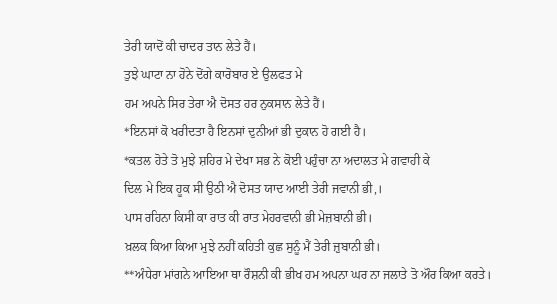ਤੇਰੀ ਯਾਦੋਂ ਕੀ ਚਾਦਰ ਤਾਨ ਲੇਤੇ ਹੈਂ।
ਤੁਝੇ ਘਾਟਾ ਨਾ ਹੋਨੇ ਦੋਂਗੇ ਕਾਰੋਬਾਰ ਏ ਉਲਫਤ ਮੇ
ਹਮ ਅਪਨੇ ਸਿਰ ਤੇਰਾ ਐ ਦੋਸਤ ਹਰ ਨੁਕਸਾਨ ਲੇਤੇ ਹੈਂ।
*ਇਨਸਾਂ ਕੋ ਖਰੀਦਤਾ ਹੈ ਇਨਸਾਂ ਦੁਨੀਆਂ ਭੀ ਦੁਕਾਨ ਹੋ ਗਈ ਹੈ।
*ਕਤਲ ਹੋਤੇ ਤੋ ਮੁਝੇ ਸ਼ਹਿਰ ਮੇ ਦੇਖਾ ਸਭ ਨੇ ਕੋਈ ਪਹੁੰਚਾ ਨਾ ਅਦਾਲਤ ਮੇ ਗਵਾਹੀ ਕੇ
ਦਿਲ ਮੇ ਇਕ ਹੂਕ ਸੀ ਉਠੀ ਐ ਦੋਸਤ ਯਾਦ ਆਈ ਤੇਰੀ ਜਵਾਨੀ ਭੀ,।
ਪਾਸ ਰਹਿਨਾ ਕਿਸੀ ਕਾ ਰਾਤ ਕੀ ਰਾਤ ਮੇਹਰਵਾਨੀ ਭੀ ਮੇਜ਼ਬਾਨੀ ਭੀ।
ਖ਼ਲਕ ਕਿਆ ਕਿਆ ਮੁਝੇ ਨਹੀਂ ਕਹਿਤੀ ਕੁਛ ਸੁਨੂੰ ਮੈਂ ਤੇਰੀ ਜ਼ੁਬਾਨੀ ਭੀ।
**ਅੰਧੇਰਾ ਮਾਂਗਨੇ ਆਇਆ ਥਾ ਰੌਸ਼ਨੀ ਕੀ ਭੀਖ ਹਮ ਅਪਨਾ ਘਰ ਨਾ ਜਲਾਤੇ ਤੋ ਔਰ ਕਿਆ ਕਰਤੇ।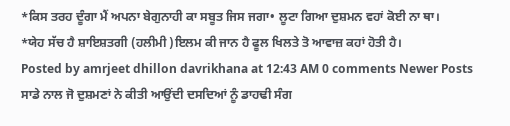*ਕਿਸ ਤਰਹ ਦੂੰਗਾ ਮੈਂ ਅਪਨਾ ਬੇਗੁਨਾਹੀ ਕਾ ਸਬੂਤ ਜਿਸ ਜਗਾ• ਲੂਟਾ ਗਿਆ ਦੁਸ਼ਮਨ ਵਹਾਂ ਕੋਈ ਨਾ ਥਾ।
*ਯੇਹ ਸੱਚ ਹੈ ਸ਼ਾਇਸ਼ਤਗੀ (ਹਲੀਮੀ )ਇਲਮ ਕੀ ਜਾਨ ਹੈ ਫੂਲ ਖਿਲਤੇ ਤੋ ਆਵਾਜ਼ ਕਹਾਂ ਹੋਤੀ ਹੈ।
Posted by amrjeet dhillon davrikhana at 12:43 AM 0 comments Newer Posts
ਸਾਡੇ ਨਾਲ ਜੋ ਦੁਸ਼ਮਣਾਂ ਨੇ ਕੀਤੀ ਆਉਂਦੀ ਦਸਦਿਆਂ ਨੂੰ ਡਾਹਢੀ ਸੰਗ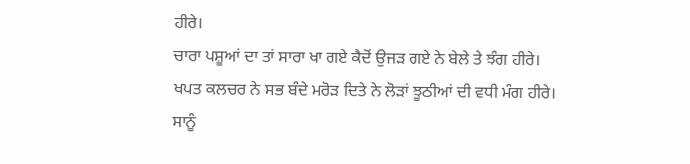ਹੀਰੇ।
ਚਾਰਾ ਪਸ਼ੂਆਂ ਦਾ ਤਾਂ ਸਾਰਾ ਖਾ ਗਏ ਕੈਦੋਂ ਉਜੜ ਗਏ ਨੇ ਬੇਲੇ ਤੇ ਝੰਗ ਹੀਰੇ।
ਖਪਤ ਕਲਚਰ ਨੇ ਸਭ ਬੰਦੇ ਮਰੋੜ ਦਿਤੇ ਨੇ ਲੋੜਾਂ ਝੂਠੀਆਂ ਦੀ ਵਧੀ ਮੰਗ ਹੀਰੇ।
ਸਾਨੂੰ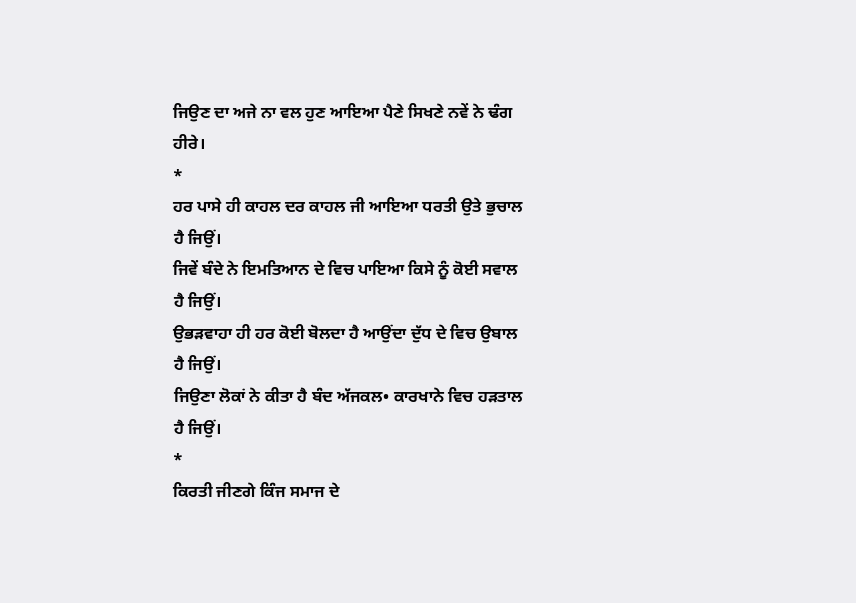ਜਿਉਣ ਦਾ ਅਜੇ ਨਾ ਵਲ ਹੁਣ ਆਇਆ ਪੈਣੇ ਸਿਖਣੇ ਨਵੇਂ ਨੇ ਢੰਗ ਹੀਰੇ।
*
ਹਰ ਪਾਸੇ ਹੀ ਕਾਹਲ ਦਰ ਕਾਹਲ ਜੀ ਆਇਆ ਧਰਤੀ ਉਤੇ ਭੁਚਾਲ ਹੈ ਜਿਉਂ।
ਜਿਵੇਂ ਬੰਦੇ ਨੇ ਇਮਤਿਆਨ ਦੇ ਵਿਚ ਪਾਇਆ ਕਿਸੇ ਨੂੰ ਕੋਈ ਸਵਾਲ ਹੈ ਜਿਉਂ।
ਉਭੜਵਾਹਾ ਹੀ ਹਰ ਕੋਈ ਬੋਲਦਾ ਹੈ ਆਉਂਦਾ ਦੁੱਧ ਦੇ ਵਿਚ ਉਬਾਲ ਹੈ ਜਿਉਂ।
ਜਿਉਣਾ ਲੋਕਾਂ ਨੇ ਕੀਤਾ ਹੈ ਬੰਦ ਅੱਜਕਲ• ਕਾਰਖਾਨੇ ਵਿਚ ਹੜਤਾਲ ਹੈ ਜਿਉਂ।
*
ਕਿਰਤੀ ਜੀਣਗੇ ਕਿੰਜ ਸਮਾਜ ਦੇ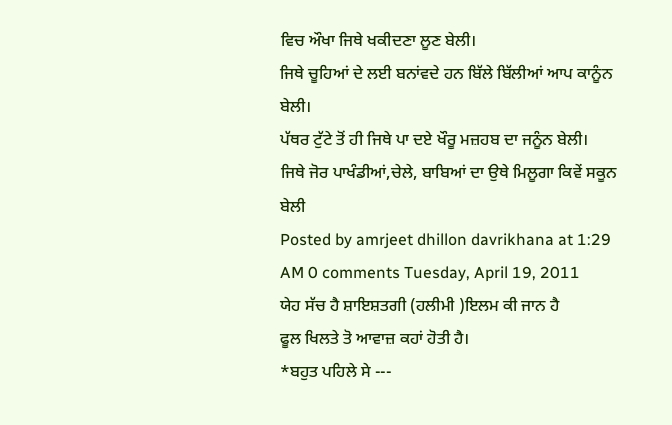ਵਿਚ ਔਖਾ ਜਿਥੇ ਖਕੀਦਣਾ ਲੂਣ ਬੇਲੀ।
ਜਿਥੇ ਚੂਹਿਆਂ ਦੇ ਲਈ ਬਨਾਂਵਦੇ ਹਨ ਬਿੱਲੇ ਬਿੱਲੀਆਂ ਆਪ ਕਾਨੂੰਨ ਬੇਲੀ।
ਪੱਥਰ ਟੁੱਟੇ ਤੋਂ ਹੀ ਜਿਥੇ ਪਾ ਦਏ ਖੌਰੂ ਮਜ਼ਹਬ ਦਾ ਜਨੂੰਨ ਬੇਲੀ।
ਜਿਥੇ ਜੋਰ ਪਾਖੰਡੀਆਂ,ਚੇਲੇ, ਬਾਬਿਆਂ ਦਾ ਉਥੇ ਮਿਲੂਗਾ ਕਿਵੇਂ ਸਕੂਨ ਬੇਲੀ
Posted by amrjeet dhillon davrikhana at 1:29 AM 0 comments Tuesday, April 19, 2011
ਯੇਹ ਸੱਚ ਹੈ ਸ਼ਾਇਸ਼ਤਗੀ (ਹਲੀਮੀ )ਇਲਮ ਕੀ ਜਾਨ ਹੈ
ਫੂਲ ਖਿਲਤੇ ਤੋ ਆਵਾਜ਼ ਕਹਾਂ ਹੋਤੀ ਹੈ।
*ਬਹੁਤ ਪਹਿਲੇ ਸੇ ---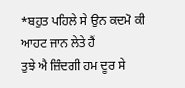*ਬਹੁਤ ਪਹਿਲੇ ਸੇ ਉਨ ਕਦਮੋ ਕੀ ਆਹਟ ਜਾਨ ਲੇਤੇ ਹੈਂ
ਤੁਝੇ ਐ ਜ਼ਿੰਦਗੀ ਹਮ ਦੂਰ ਸੇ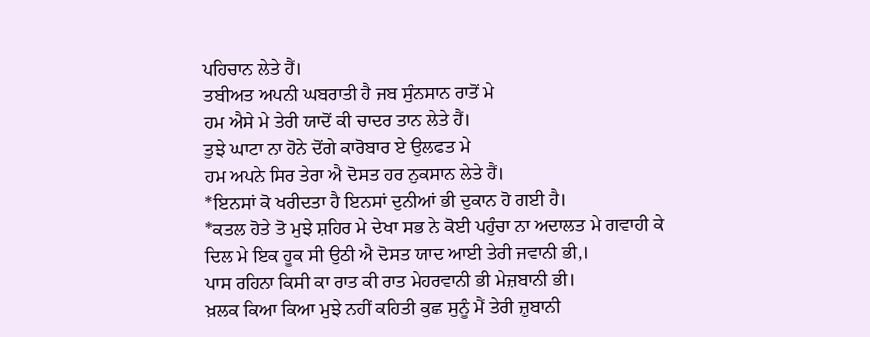ਪਹਿਚਾਨ ਲੇਤੇ ਹੈਂ।
ਤਬੀਅਤ ਅਪਨੀ ਘਬਰਾਤੀ ਹੈ ਜਬ ਸੁੰਨਸਾਨ ਰਾਤੋਂ ਮੇ
ਹਮ ਐਸੇ ਮੇ ਤੇਰੀ ਯਾਦੋਂ ਕੀ ਚਾਦਰ ਤਾਨ ਲੇਤੇ ਹੈਂ।
ਤੁਝੇ ਘਾਟਾ ਨਾ ਹੋਨੇ ਦੋਂਗੇ ਕਾਰੋਬਾਰ ਏ ਉਲਫਤ ਮੇ
ਹਮ ਅਪਨੇ ਸਿਰ ਤੇਰਾ ਐ ਦੋਸਤ ਹਰ ਨੁਕਸਾਨ ਲੇਤੇ ਹੈਂ।
*ਇਨਸਾਂ ਕੋ ਖਰੀਦਤਾ ਹੈ ਇਨਸਾਂ ਦੁਨੀਆਂ ਭੀ ਦੁਕਾਨ ਹੋ ਗਈ ਹੈ।
*ਕਤਲ ਹੋਤੇ ਤੋ ਮੁਝੇ ਸ਼ਹਿਰ ਮੇ ਦੇਖਾ ਸਭ ਨੇ ਕੋਈ ਪਹੁੰਚਾ ਨਾ ਅਦਾਲਤ ਮੇ ਗਵਾਹੀ ਕੇ
ਦਿਲ ਮੇ ਇਕ ਹੂਕ ਸੀ ਉਠੀ ਐ ਦੋਸਤ ਯਾਦ ਆਈ ਤੇਰੀ ਜਵਾਨੀ ਭੀ,।
ਪਾਸ ਰਹਿਨਾ ਕਿਸੀ ਕਾ ਰਾਤ ਕੀ ਰਾਤ ਮੇਹਰਵਾਨੀ ਭੀ ਮੇਜ਼ਬਾਨੀ ਭੀ।
ਖ਼ਲਕ ਕਿਆ ਕਿਆ ਮੁਝੇ ਨਹੀਂ ਕਹਿਤੀ ਕੁਛ ਸੁਨੂੰ ਮੈਂ ਤੇਰੀ ਜ਼ੁਬਾਨੀ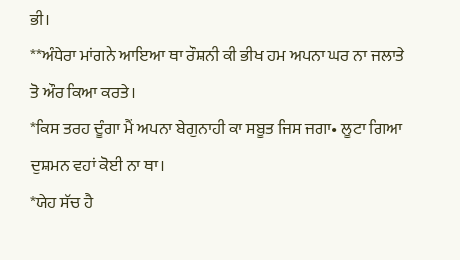ਭੀ।
**ਅੰਧੇਰਾ ਮਾਂਗਨੇ ਆਇਆ ਥਾ ਰੌਸ਼ਨੀ ਕੀ ਭੀਖ ਹਮ ਅਪਨਾ ਘਰ ਨਾ ਜਲਾਤੇ ਤੋ ਔਰ ਕਿਆ ਕਰਤੇ।
*ਕਿਸ ਤਰਹ ਦੂੰਗਾ ਮੈਂ ਅਪਨਾ ਬੇਗੁਨਾਹੀ ਕਾ ਸਬੂਤ ਜਿਸ ਜਗਾ• ਲੂਟਾ ਗਿਆ ਦੁਸ਼ਮਨ ਵਹਾਂ ਕੋਈ ਨਾ ਥਾ।
*ਯੇਹ ਸੱਚ ਹੈ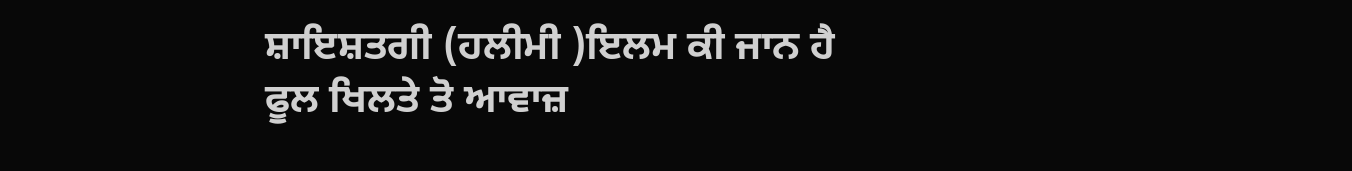ਸ਼ਾਇਸ਼ਤਗੀ (ਹਲੀਮੀ )ਇਲਮ ਕੀ ਜਾਨ ਹੈ ਫੂਲ ਖਿਲਤੇ ਤੋ ਆਵਾਜ਼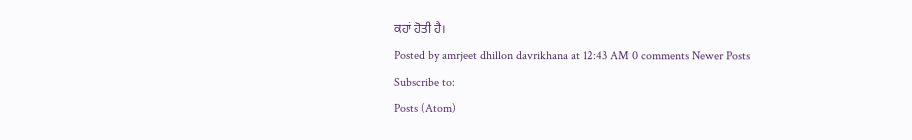ਕਹਾਂ ਹੋਤੀ ਹੈ।
Posted by amrjeet dhillon davrikhana at 12:43 AM 0 comments Newer Posts
Subscribe to:
Posts (Atom)